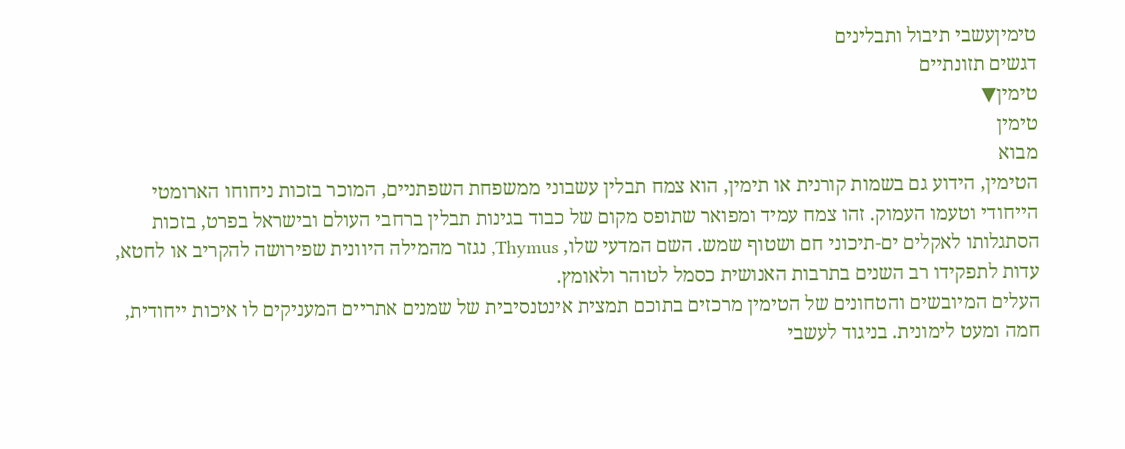טימיןעשבי תיבול ותבלינים
דגשים תזונתיים
טימין▼
טימין
מבוא
הטימין, הידוע גם בשמות קורנית או תימין, הוא צמח תבלין עשבוני ממשפחת השפתניים, המוכר בזכות ניחוחו הארומטי הייחודי וטעמו העמוק. זהו צמח עמיד ומפואר שתופס מקום של כבוד בגינות תבלין ברחבי העולם ובישראל בפרט, בזכות הסתגלותו לאקלים ים-תיכוני חם ושטוף שמש. השם המדעי שלו, Thymus, נגזר מהמילה היוונית שפירושה להקריב או לחטא, עדות לתפקידו רב השנים בתרבות האנושית כסמל לטוהר ולאומץ.
העלים המיובשים והטחונים של הטימין מרכזים בתוכם תמצית אינטנסיבית של שמנים אתריים המעניקים לו איכות ייחודית, חמה ומעט לימונית. בניגוד לעשבי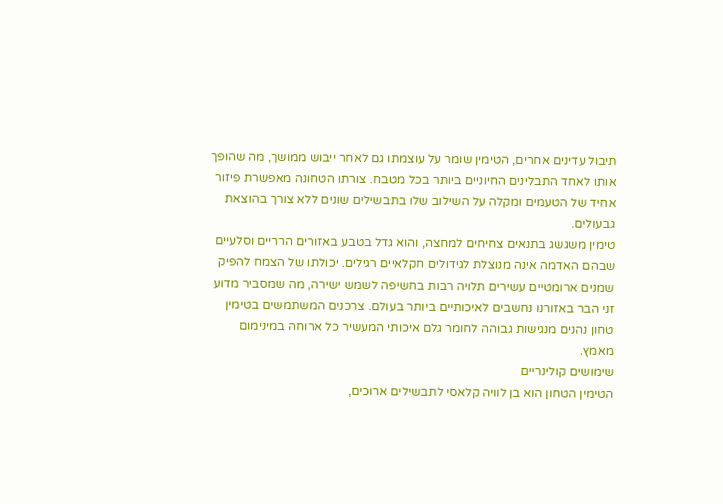תיבול עדינים אחרים, הטימין שומר על עוצמתו גם לאחר ייבוש ממושך, מה שהופך אותו לאחד התבלינים החיוניים ביותר בכל מטבח. צורתו הטחונה מאפשרת פיזור אחיד של הטעמים ומקלה על השילוב שלו בתבשילים שונים ללא צורך בהוצאת גבעולים.
טימין משגשג בתנאים צחיחים למחצה, והוא גדל בטבע באזורים הרריים וסלעיים שבהם האדמה אינה מנוצלת לגידולים חקלאיים רגילים. יכולתו של הצמח להפיק שמנים ארומטיים עשירים תלויה רבות בחשיפה לשמש ישירה, מה שמסביר מדוע זני הבר באזורנו נחשבים לאיכותיים ביותר בעולם. צרכנים המשתמשים בטימין טחון נהנים מנגישות גבוהה לחומר גלם איכותי המעשיר כל ארוחה במינימום מאמץ.
שימושים קולינריים
הטימין הטחון הוא בן לוויה קלאסי לתבשילים ארוכים,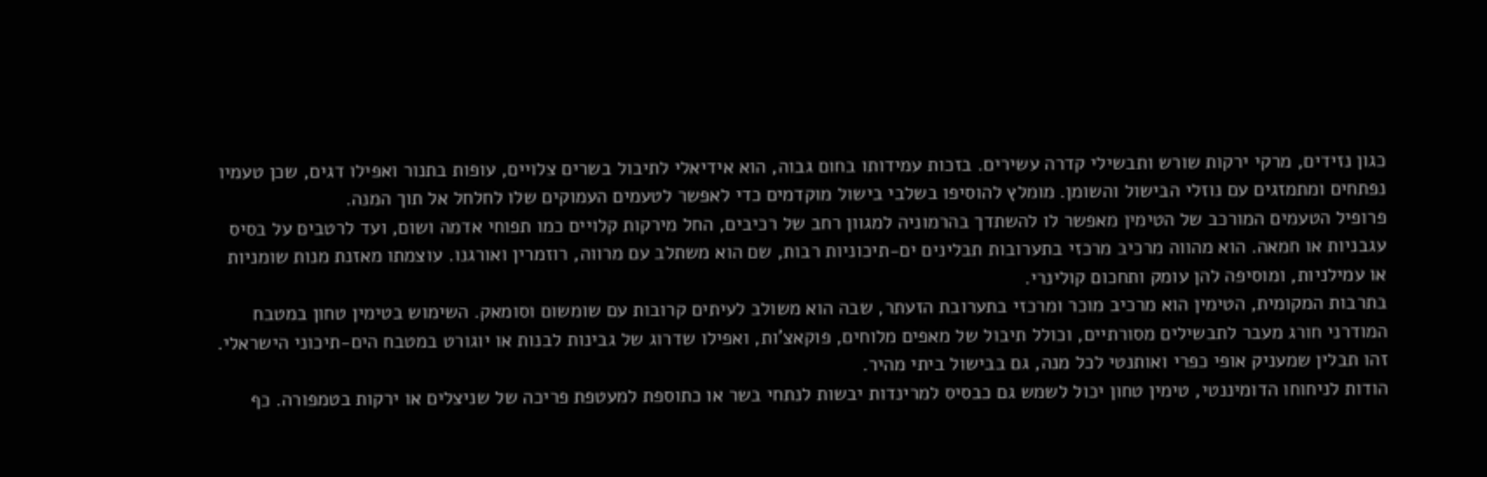כגון נזידים, מרקי ירקות שורש ותבשילי קדרה עשירים. בזכות עמידותו בחום גבוה, הוא אידיאלי לתיבול בשרים צלויים, עופות בתנור ואפילו דגים, שכן טעמיו נפתחים ומתמזגים עם נוזלי הבישול והשומן. מומלץ להוסיפו בשלבי בישול מוקדמים כדי לאפשר לטעמים העמוקים שלו לחלחל אל תוך המנה.
פרופיל הטעמים המורכב של הטימין מאפשר לו להשתדך בהרמוניה למגוון רחב של רכיבים, החל מירקות קלויים כמו תפוחי אדמה ושום, ועד לרטבים על בסיס עגבניות או חמאה. הוא מהווה מרכיב מרכזי בתערובות תבלינים ים-תיכוניות רבות, שם הוא משתלב עם מרווה, רוזמרין ואורגנו. עוצמתו מאזנת מנות שומניות או עמילניות, ומוסיפה להן עומק ותחכום קולינרי.
בתרבות המקומית, הטימין הוא מרכיב מוכר ומרכזי בתערובת הזעתר, שבה הוא משולב לעיתים קרובות עם שומשום וסומאק. השימוש בטימין טחון במטבח המודרני חורג מעבר לתבשילים מסורתיים, וכולל תיבול של מאפים מלוחים, פוקאצ'ות, ואפילו שדרוג של גבינות לבנות או יוגורט במטבח הים-תיכוני הישראלי. זהו תבלין שמעניק אופי כפרי ואותנטי לכל מנה, גם בבישול ביתי מהיר.
הודות לניחוחו הדומיננטי, טימין טחון יכול לשמש גם כבסיס למרינדות יבשות לנתחי בשר או כתוספת למעטפת פריכה של שניצלים או ירקות בטמפורה. כף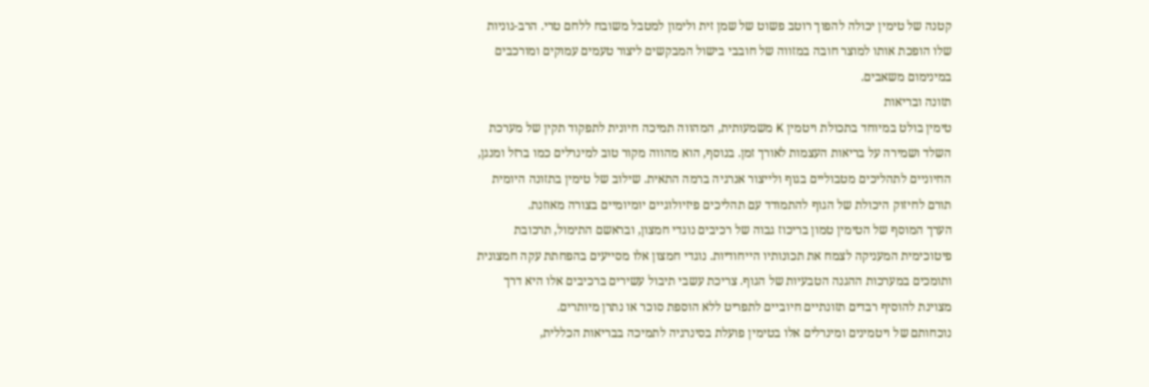קטנה של טימין יכולה להפוך רוטב פשוט של שמן זית ולימון למטבל משובח ללחם טרי. הרב-גוניות שלו הופכת אותו למוצר חובה במזווה של חובבי בישול המבקשים ליצור טעמים עמוקים ומורכבים במינימום משאבים.
תזונה ובריאות
טימין בולט במיוחד בתכולת ויטמין K משמעותית, המהווה תמיכה חיונית לתפקוד תקין של מערכת השלד ושמירה על בריאות העצמות לאורך זמן. בנוסף, הוא מהווה מקור טוב למינרלים כמו ברזל ומנגן, החיוניים לתהליכים מטבוליים בגוף ולייצור אנרגיה ברמה התאית. שילוב של טימין בתזונה היומית תורם לחיזוק היכולת של הגוף להתמודד עם תהליכים פיזיולוגיים יומיומיים בצורה מאוזנת.
הערך המוסף של הטימין טמון בריכוז גבוה של רכיבים נוגדי חמצון, ובראשם התימול, תרכובת פיטוכימית המעניקה לצמח את תכונותיו הייחודיות. נוגדי חמצון אלו מסייעים בהפחתת עקה חמצונית ותומכים במערכות ההגנה הטבעיות של הגוף. צריכת עשבי תיבול עשירים ברכיבים אלו היא דרך מצוינת להוסיף רבדים תזונתיים חיוביים לתפריט ללא הוספת סוכר או נתרן מיותרים.
נוכחותם של ויטמינים ומינרלים אלו בטימין פועלת בסינרגיה לתמיכה בבריאות הכללית,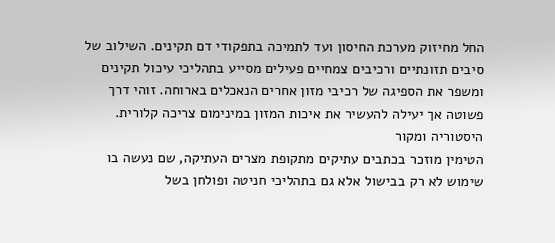החל מחיזוק מערכת החיסון ועד לתמיכה בתפקודי דם תקינים. השילוב של סיבים תזונתיים ורכיבים צמחיים פעילים מסייע בתהליכי עיכול תקינים ומשפר את הספיגה של רכיבי מזון אחרים הנאכלים בארוחה. זוהי דרך פשוטה אך יעילה להעשיר את איכות המזון במינימום צריכה קלורית.
היסטוריה ומקור
הטימין מוזכר בכתבים עתיקים מתקופת מצרים העתיקה, שם נעשה בו שימוש לא רק בבישול אלא גם בתהליכי חניטה ופולחן בשל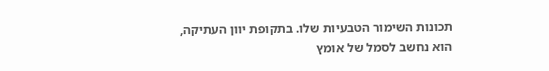תכונות השימור הטבעיות שלו. בתקופת יוון העתיקה, הוא נחשב לסמל של אומץ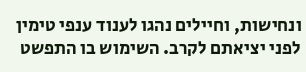ונחישות, וחיילים נהגו לענוד ענפי טימין לפני יציאתם לקרב. השימוש בו התפשט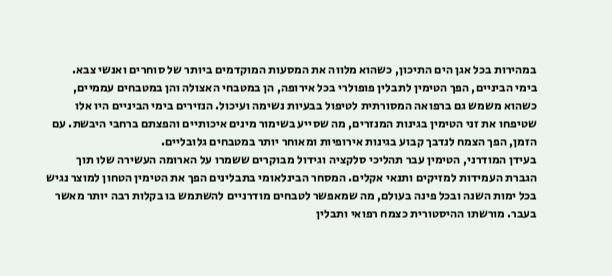במהירות בכל אגן הים התיכון, כשהוא מלווה את המסעות המוקדמים ביותר של סוחרים ואנשי צבא.
בימי הביניים, הפך הטימין לתבלין פופולרי בכל אירופה, הן במטבחי האצולה והן במטבחים עממיים, כשהוא משמש גם ברפואה המסורתית לטיפול בבעיות נשימה ועיכול. הנזירים בימי הביניים היו אלו שטיפחו את זני הטימין בגינות המנזרים, מה שסייע בשימור מינים איכותיים והפצתם ברחבי היבשת. עם הזמן, הפך הצמח לנדבך קבוע בגינות אירופיות ומאוחר יותר במטבחים גלובליים.
בעידן המודרני, הטימין עבר תהליכי סלקציה וגידול מבוקרים ששמרו על הארומה העשירה שלו תוך הגברת העמידות למזיקים ותנאי אקלים. המסחר הבינלאומי בתבלינים הפך את הטימין הטחון למוצר נגיש בכל ימות השנה ובכל פינה בעולם, מה שמאפשר לטבחים מודרניים להשתמש בו בקלות רבה יותר מאשר בעבר. מורשתו ההיסטורית כצמח רפואי ותבלין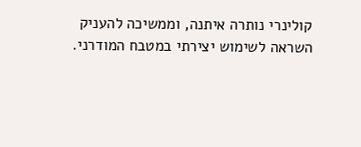קולינרי נותרה איתנה, וממשיכה להעניק השראה לשימוש יצירתי במטבח המודרני.